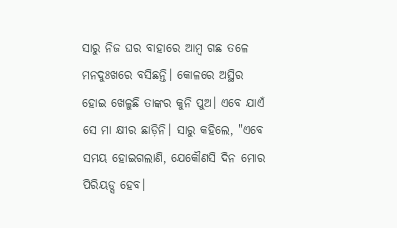ସାରୁ ନିଜ ଘର ବାହାରେ ଆମ୍ବ ଗଛ ତଳେ ମନଦୁଃଖରେ ବସିଛନ୍ତି। କୋଳରେ ଅସ୍ଥିର ହୋଇ ଖେଳୁଛି ତାଙ୍କର କୁନି ପୁଅ। ଏବେ ଯାଏଁ ସେ ମା କ୍ଷୀର ଛାଡ଼ିନି। ସାରୁ କହିଲେ, "ଏବେ ସମୟ ହୋଇଗଲାଣି, ଯେକୌଣସି ଦିନ ମୋର ପିରିୟଡ୍ସ ହେବ।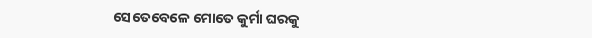ସେତେବେଳେ ମୋତେ କୁର୍ମା ଘରକୁ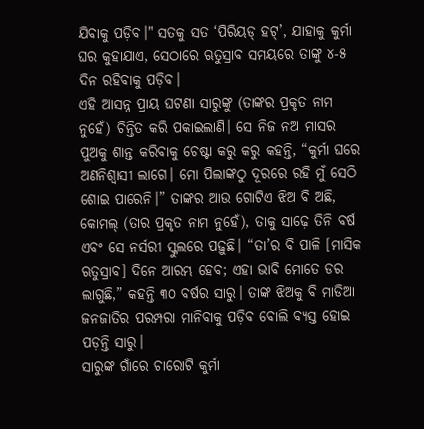ଯିବାକୁ ପଡ଼ିବ।" ସତକୁ ସତ ‘ପିରିୟଡ୍ ହଟ୍’, ଯାହାକୁ କୁର୍ମା ଘର କୁହାଯାଏ, ସେଠାରେ ଋତୁସ୍ରାବ ସମୟରେ ତାଙ୍କୁ ୪-୫ ଦିନ ରହିବାକୁ ପଡ଼ିବ।
ଏହି ଆସନ୍ନ ପ୍ରାୟ ଘଟଣା ସାରୁଙ୍କୁ (ତାଙ୍କର ପ୍ରକୃତ ନାମ ନୁହେଁ) ଚିନ୍ତିତ କରି ପକାଇଲାଣି। ସେ ନିଜ ନଅ ମାସର ପୁଅକୁ ଶାନ୍ତ କରିବାକୁ ଚେଷ୍ଟା କରୁ କରୁ କହନ୍ତି, “କୁର୍ମା ଘରେ ଅଣନିଶ୍ୱାସୀ ଲାଗେ। ମୋ ପିଲାଙ୍କଠୁ ଦୂରରେ ରହି ମୁଁ ସେଠି ଶୋଇ ପାରେନି।” ତାଙ୍କର ଆଉ ଗୋଟିଏ ଝିଅ ବି ଅଛି, କୋମଲ୍ (ତାର ପ୍ରକୃତ ନାମ ନୁହେଁ), ତାକୁ ସାଢ଼େ ତିନି ବର୍ଷ ଏବଂ ସେ ନର୍ସରୀ ସ୍କୁଲରେ ପଢ଼ୁଛି। “ତା’ର ବି ପାଳି [ମାସିକ ଋତୁସ୍ରାବ] ଦିନେ ଆରମ୍ଭ ହେବ; ଏହା ଭାବି ମୋତେ ଡର ଲାଗୁଛି,” କହନ୍ତି ୩୦ ବର୍ଷର ସାରୁ। ତାଙ୍କ ଝିଅକୁ ବି ମାଡିଆ ଜନଜାତିର ପରମ୍ପରା ମାନିବାକୁ ପଡ଼ିବ ବୋଲି ବ୍ୟସ୍ତ ହୋଇ ପଡ଼ନ୍ତି ସାରୁ।
ସାରୁଙ୍କ ଗାଁରେ ଚାରୋଟି କୁର୍ମା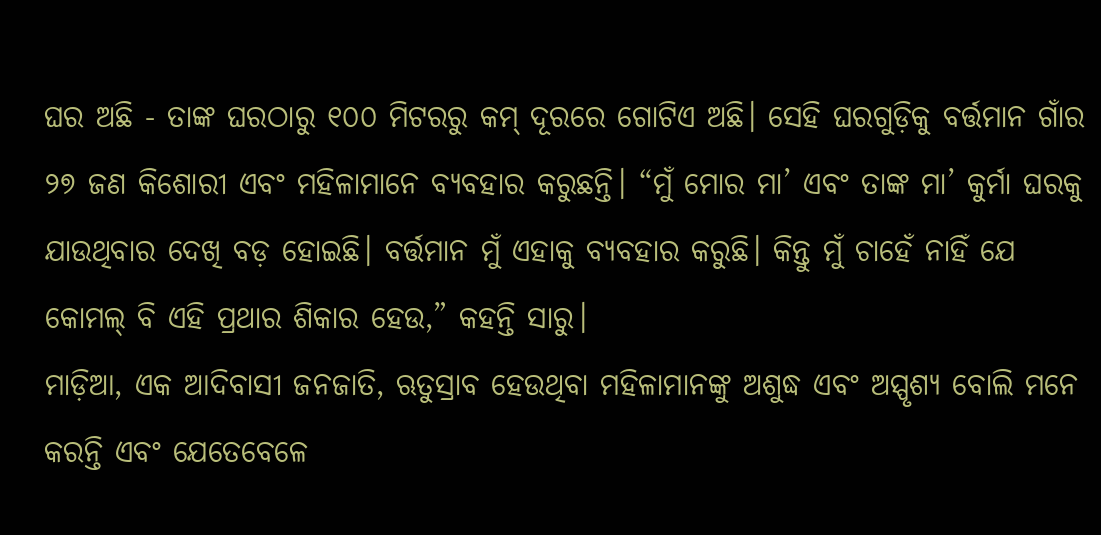ଘର ଅଛି - ତାଙ୍କ ଘରଠାରୁ ୧୦୦ ମିଟରରୁ କମ୍ ଦୂରରେ ଗୋଟିଏ ଅଛି। ସେହି ଘରଗୁଡ଼ିକୁ ବର୍ତ୍ତମାନ ଗାଁର ୨୭ ଜଣ କିଶୋରୀ ଏବଂ ମହିଳାମାନେ ବ୍ୟବହାର କରୁଛନ୍ତି। “ମୁଁ ମୋର ମା’ ଏବଂ ତାଙ୍କ ମା’ କୁର୍ମା ଘରକୁ ଯାଉଥିବାର ଦେଖି ବଡ଼ ହୋଇଛି। ବର୍ତ୍ତମାନ ମୁଁ ଏହାକୁ ବ୍ୟବହାର କରୁଛି। କିନ୍ତୁ ମୁଁ ଚାହେଁ ନାହିଁ ଯେ କୋମଲ୍ ବି ଏହି ପ୍ରଥାର ଶିକାର ହେଉ,” କହନ୍ତି ସାରୁ।
ମାଡ଼ିଆ, ଏକ ଆଦିବାସୀ ଜନଜାତି, ଋତୁସ୍ରାବ ହେଉଥିବା ମହିଳାମାନଙ୍କୁ ଅଶୁଦ୍ଧ ଏବଂ ଅସ୍ପୃଶ୍ୟ ବୋଲି ମନେ କରନ୍ତି ଏବଂ ଯେତେବେଳେ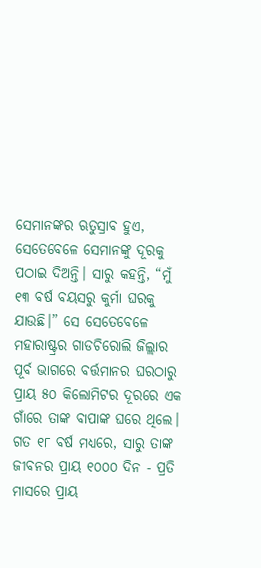ସେମାନଙ୍କର ଋତୁସ୍ରାବ ହୁଏ, ସେତେବେଳେ ସେମାନଙ୍କୁ ଦୂରକୁ ପଠାଇ ଦିଅନ୍ତି। ସାରୁ କହନ୍ତି, “ମୁଁ ୧୩ ବର୍ଷ ବୟସରୁ କୁର୍ମା ଘରକୁ ଯାଉଛି।” ସେ ସେତେବେଳେ ମହାରାଷ୍ଟ୍ରର ଗାଡଚିରୋଲି ଜିଲ୍ଲାର ପୂର୍ବ ଭାଗରେ ବର୍ତ୍ତମାନର ଘରଠାରୁ ପ୍ରାୟ ୫୦ କିଲୋମିଟର ଦୂରରେ ଏକ ଗାଁରେ ତାଙ୍କ ବାପାଙ୍କ ଘରେ ଥିଲେ।
ଗତ ୧୮ ବର୍ଷ ମଧ୍ୟରେ, ସାରୁ ତାଙ୍କ ଜୀବନର ପ୍ରାୟ ୧୦୦୦ ଦିନ - ପ୍ରତି ମାସରେ ପ୍ରାୟ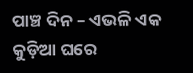ପାଞ୍ଚ ଦିନ – ଏଭଳି ଏକ କୁଡ଼ିଆ ଘରେ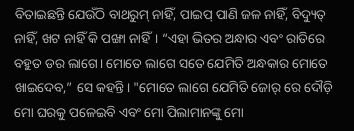ବିତାଇଛନ୍ତି ଯେଉଁଠି ବାଥରୁମ୍ ନାହିଁ, ପାଇପ୍ ପାଣି ଜଳ ନାହିଁ, ବିଦ୍ୟୁତ୍ ନାହିଁ, ଖଟ ନାହିଁ କି ପଙ୍ଖା ନାହିଁ। “ଏହା ଭିତର ଅନ୍ଧାର ଏବଂ ରାତିରେ ବହୁତ ଡର ଲାଗେ। ମୋତେ ଲାଗେ ସତେ ଯେମିତି ଅନ୍ଧକାର ମୋତେ ଖାଇଦେବ,” ସେ କହନ୍ତି। "ମୋତେ ଲାଗେ ଯେମିତି ଜୋର୍ ରେ ଦୌଡ଼ି ମୋ ଘରକୁ ପଳେଇବି ଏବଂ ମୋ ପିଲାମାନଙ୍କୁ ମୋ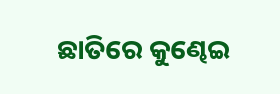ଛାତିରେ କୁଣ୍ଢେଇ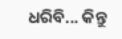ଧରିବି... କିନ୍ତୁ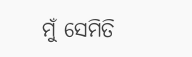ମୁଁ ସେମିତି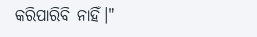କରିପାରିବି ନାହିଁ।"